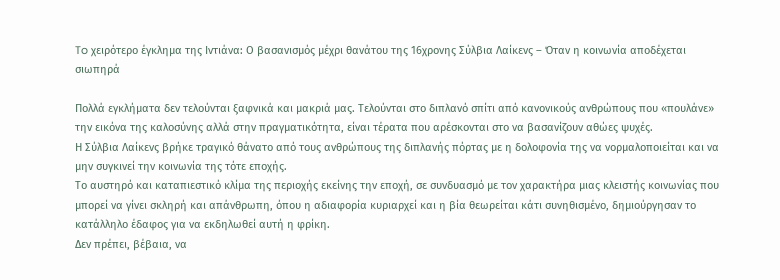To χειρότερο έγκλημα της Ιντιάνα: Ο βασανισμός μέχρι θανάτου της 16χρονης Σύλβια Λαίκενς – Όταν η κοινωνία αποδέχεται σιωπηρά

Πολλά εγκλήματα δεν τελούνται ξαφνικά και μακριά μας. Τελούνται στο διπλανό σπίτι από κανονικούς ανθρώπους που «πουλάνε» την εικόνα της καλοσύνης αλλά στην πραγματικότητα, είναι τέρατα που αρέσκονται στο να βασανίζουν αθώες ψυχές.
Η Σύλβια Λαίκενς βρήκε τραγικό θάνατο από τους ανθρώπους της διπλανής πόρτας με η δολοφονία της να νορμαλοποιείται και να μην συγκινεί την κοινωνία της τότε εποχής.
Το αυστηρό και καταπιεστικό κλίμα της περιοχής εκείνης την εποχή, σε συνδυασμό με τον χαρακτήρα μιας κλειστής κοινωνίας που μπορεί να γίνει σκληρή και απάνθρωπη, όπου η αδιαφορία κυριαρχεί και η βία θεωρείται κάτι συνηθισμένο, δημιούργησαν το κατάλληλο έδαφος για να εκδηλωθεί αυτή η φρίκη.
Δεν πρέπει, βέβαια, να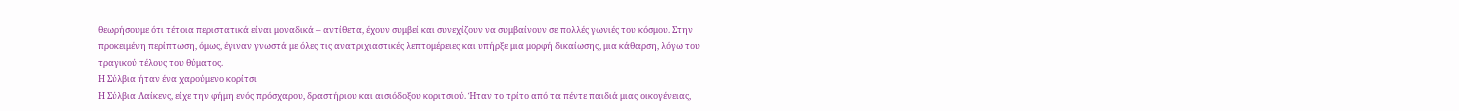θεωρήσουμε ότι τέτοια περιστατικά είναι μοναδικά – αντίθετα, έχουν συμβεί και συνεχίζουν να συμβαίνουν σε πολλές γωνιές του κόσμου. Στην προκειμένη περίπτωση, όμως, έγιναν γνωστά με όλες τις ανατριχιαστικές λεπτομέρειες και υπήρξε μια μορφή δικαίωσης, μια κάθαρση, λόγω του τραγικού τέλους του θύματος.
Η Σύλβια ήταν ένα χαρούμενο κορίτσι
Η Σύλβια Λαίκενς, είχε την φήμη ενός πρόσχαρου, δραστήριου και αισιόδοξου κοριτσιού. Ήταν το τρίτο από τα πέντε παιδιά μιας οικογένειας,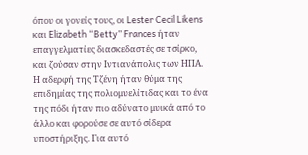όπου οι γονείς τους, οι Lester Cecil Likens και Elizabeth “Betty” Frances ήταν επαγγελματίες διασκεδαστές σε τσίρκο, και ζούσαν στην Ιντιανάπολις των ΗΠΑ. Η αδερφή της Τζένη ήταν θύμα της επιδημίας της πολιομυελίτιδας και το ένα της πόδι ήταν πιο αδύνατο μυικά από το άλλο και φορούσε σε αυτό σίδερα υποστήριξης. Για αυτό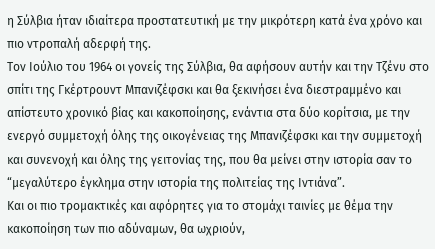η Σύλβια ήταν ιδιαίτερα προστατευτική με την μικρότερη κατά ένα χρόνο και πιο ντροπαλή αδερφή της.
Τον Ιούλιο του 1964 οι γονείς της Σύλβια, θα αφήσουν αυτήν και την Τζένυ στο σπίτι της Γκέρτρουντ Μπανιζέφσκι και θα ξεκινήσει ένα διεστραμμένο και απίστευτο χρονικό βίας και κακοποίησης, ενάντια στα δύο κορίτσια, με την ενεργό συμμετοχή όλης της οικογένειας της Μπανιζέφσκι και την συμμετοχή και συνενοχή και όλης της γειτονίας της, που θα μείνει στην ιστορία σαν το “μεγαλύτερο έγκλημα στην ιστορία της πολιτείας της Ιντιάνα”.
Και οι πιο τρομακτικές και αφόρητες για το στομάχι ταινίες με θέμα την κακοποίηση των πιο αδύναμων, θα ωχριούν,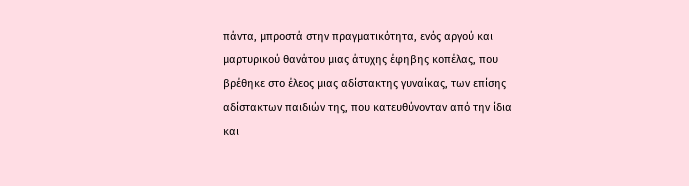πάντα, μπροστά στην πραγματικότητα, ενός αργού και μαρτυρικού θανάτου μιας άτυχης έφηβης κοπέλας, που βρέθηκε στο έλεος μιας αδίστακτης γυναίκας, των επίσης αδίστακτων παιδιών της, που κατευθύνονταν από την ίδια και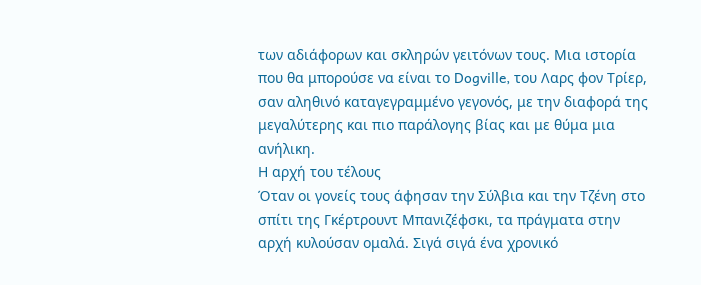των αδιάφορων και σκληρών γειτόνων τους. Μια ιστορία που θα μπορούσε να είναι το Dogville, του Λαρς φον Τρίερ, σαν αληθινό καταγεγραμμένο γεγονός, με την διαφορά της μεγαλύτερης και πιο παράλογης βίας και με θύμα μια ανήλικη.
Η αρχή του τέλους
Όταν οι γονείς τους άφησαν την Σύλβια και την Τζένη στο σπίτι της Γκέρτρουντ Μπανιζέφσκι, τα πράγματα στην αρχή κυλούσαν ομαλά. Σιγά σιγά ένα χρονικό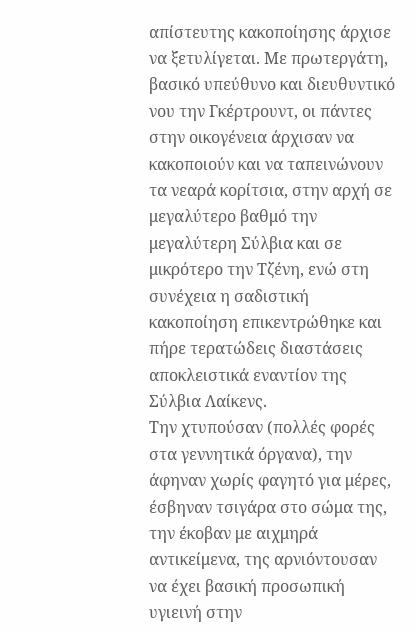απίστευτης κακοποίησης άρχισε να ξετυλίγεται. Με πρωτεργάτη, βασικό υπεύθυνο και διευθυντικό νου την Γκέρτρουντ, οι πάντες στην οικογένεια άρχισαν να κακοποιούν και να ταπεινώνουν τα νεαρά κορίτσια, στην αρχή σε μεγαλύτερο βαθμό την μεγαλύτερη Σύλβια και σε μικρότερο την Τζένη, ενώ στη συνέχεια η σαδιστική κακοποίηση επικεντρώθηκε και πήρε τερατώδεις διαστάσεις αποκλειστικά εναντίον της Σύλβια Λαίκενς.
Την χτυπούσαν (πολλές φορές στα γεννητικά όργανα), την άφηναν χωρίς φαγητό για μέρες, έσβηναν τσιγάρα στο σώμα της, την έκοβαν με αιχμηρά αντικείμενα, της αρνιόντουσαν να έχει βασική προσωπική υγιεινή στην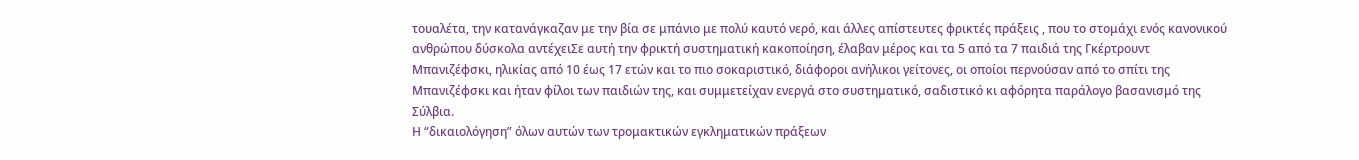τουαλέτα, την κατανάγκαζαν με την βία σε μπάνιο με πολύ καυτό νερό, και άλλες απίστευτες φρικτές πράξεις , που το στομάχι ενός κανονικού ανθρώπου δύσκολα αντέχειΣε αυτή την φρικτή συστηματική κακοποίηση, έλαβαν μέρος και τα 5 από τα 7 παιδιά της Γκέρτρουντ Μπανιζέφσκι, ηλικίας από 10 έως 17 ετών και το πιο σοκαριστικό, διάφοροι ανήλικοι γείτονες, οι οποίοι περνούσαν από το σπίτι της Μπανιζέφσκι και ήταν φίλοι των παιδιών της, και συμμετείχαν ενεργά στο συστηματικό, σαδιστικό κι αφόρητα παράλογο βασανισμό της Σύλβια.
Η “δικαιολόγηση” όλων αυτών των τρομακτικών εγκληματικών πράξεων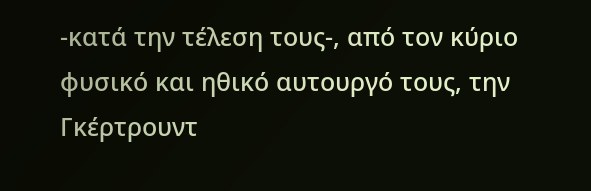-κατά την τέλεση τους-, από τον κύριο φυσικό και ηθικό αυτουργό τους, την Γκέρτρουντ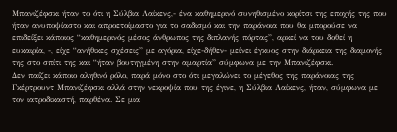Μπανιζέφσκι ήταν το ότι η Σύλβια Λαίκενς,- ένα καθημερινό συνηθισμένο κορίτσι της εποχής της που ήταν ανυποψίαστο και απροετοίμαστο για το σαδισμό και την παράνοια που θα μπορούσε να επιδείξει κάποιος “καθημερινός μέσος άνθρωπος της διπλανής πόρτας”, αρκεί να του δοθεί η ευκαιρία, -, είχε “ανήθικες σχέσεις” με αγόρια, είχε-δήθεν- μείνει έγκυος στην διάρκεια της διαμονής της στο σπίτι της και “ήταν βουτηγμένη στην αμαρτία” σύμφωνα με την Μπανιζέφσκι.
Δεν παίζει κάποιο αληθινό ρόλο, παρά μόνο στο ότι μεγαλώνει το μέγεθος της παράνοιας της Γκέρτρουντ Μπανιζέφσκι αλλά στην νεκροψία που της έγινε, η Σύλβια Λαίκενς, ήταν, σύμφωνα με τον ιατροδικαστή, παρθένα. Σε μια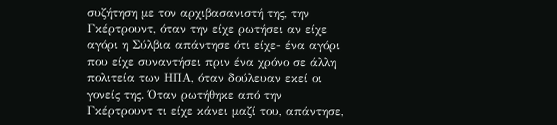συζήτηση με τον αρχιβασανιστή της, την Γκέρτρουντ, όταν την είχε ρωτήσει αν είχε αγόρι η Σύλβια απάντησε ότι είχε- ένα αγόρι που είχε συναντήσει πριν ένα χρόνο σε άλλη πολιτεία των ΗΠΑ, όταν δούλευαν εκεί οι γονείς της. Όταν ρωτήθηκε από την Γκέρτρουντ τι είχε κάνει μαζί του, απάντησε,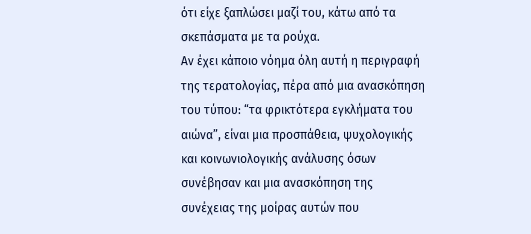ότι είχε ξαπλώσει μαζί του, κάτω από τα σκεπάσματα με τα ρούχα.
Αν έχει κάποιο νόημα όλη αυτή η περιγραφή της τερατολογίας, πέρα από μια ανασκόπηση του τύπου: “τα φρικτότερα εγκλήματα του αιώνα”, είναι μια προσπάθεια, ψυχολογικής και κοινωνιολογικής ανάλυσης όσων συνέβησαν και μια ανασκόπηση της συνέχειας της μοίρας αυτών που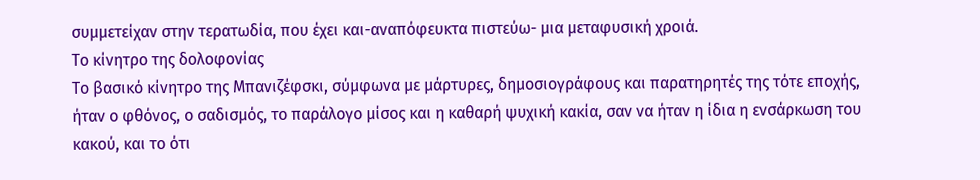συμμετείχαν στην τερατωδία, που έχει και-αναπόφευκτα πιστεύω- μια μεταφυσική χροιά.
Το κίνητρο της δολοφονίας
Το βασικό κίνητρο της Μπανιζέφσκι, σύμφωνα με μάρτυρες, δημοσιογράφους και παρατηρητές της τότε εποχής, ήταν ο φθόνος, ο σαδισμός, το παράλογο μίσος και η καθαρή ψυχική κακία, σαν να ήταν η ίδια η ενσάρκωση του κακού, και το ότι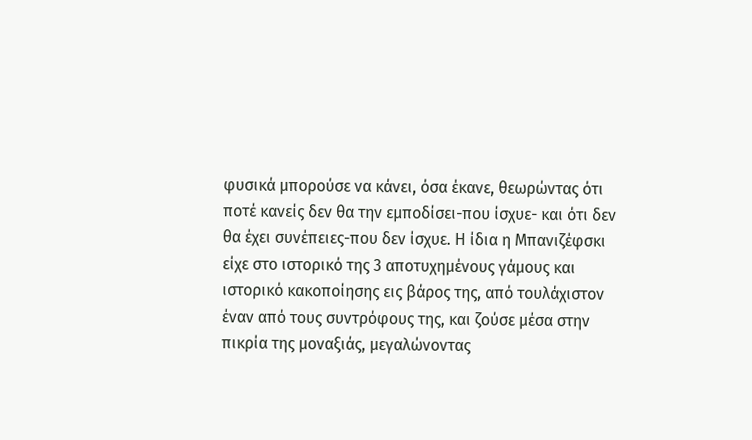φυσικά μπορούσε να κάνει, όσα έκανε, θεωρώντας ότι ποτέ κανείς δεν θα την εμποδίσει-που ίσχυε- και ότι δεν θα έχει συνέπειες-που δεν ίσχυε. Η ίδια η Μπανιζέφσκι είχε στο ιστορικό της 3 αποτυχημένους γάμους και ιστορικό κακοποίησης εις βάρος της, από τουλάχιστον έναν από τους συντρόφους της, και ζούσε μέσα στην πικρία της μοναξιάς, μεγαλώνοντας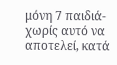μόνη 7 παιδιά-χωρίς αυτό να αποτελεί, κατά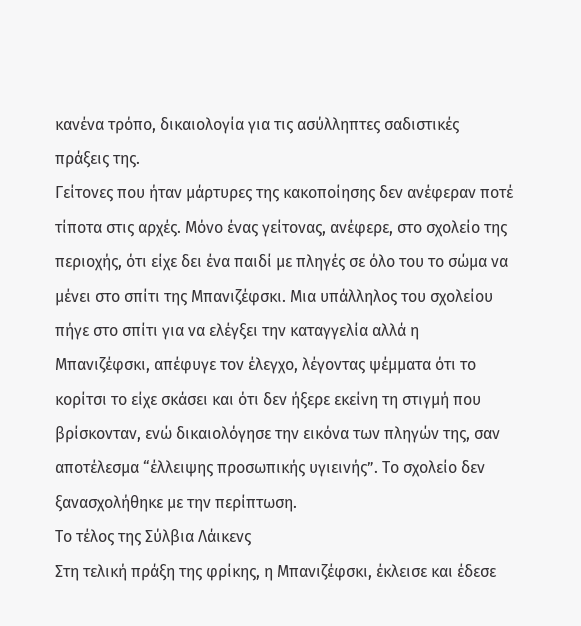κανένα τρόπο, δικαιολογία για τις ασύλληπτες σαδιστικές πράξεις της.
Γείτονες που ήταν μάρτυρες της κακοποίησης δεν ανέφεραν ποτέ τίποτα στις αρχές. Μόνο ένας γείτονας, ανέφερε, στο σχολείο της περιοχής, ότι είχε δει ένα παιδί με πληγές σε όλο του το σώμα να μένει στο σπίτι της Μπανιζέφσκι. Μια υπάλληλος του σχολείου πήγε στο σπίτι για να ελέγξει την καταγγελία αλλά η Μπανιζέφσκι, απέφυγε τον έλεγχο, λέγοντας ψέμματα ότι το κορίτσι το είχε σκάσει και ότι δεν ήξερε εκείνη τη στιγμή που βρίσκονταν, ενώ δικαιολόγησε την εικόνα των πληγών της, σαν αποτέλεσμα “έλλειψης προσωπικής υγιεινής”. Το σχολείο δεν ξανασχολήθηκε με την περίπτωση.
Το τέλος της Σύλβια Λάικενς
Στη τελική πράξη της φρίκης, η Μπανιζέφσκι, έκλεισε και έδεσε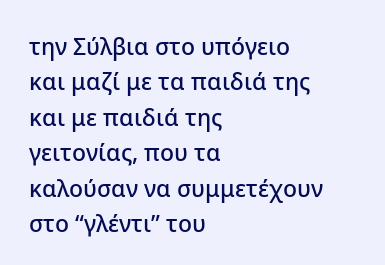την Σύλβια στο υπόγειο και μαζί με τα παιδιά της και με παιδιά της γειτονίας, που τα καλούσαν να συμμετέχουν στο “γλέντι” του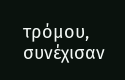τρόμου, συνέχισαν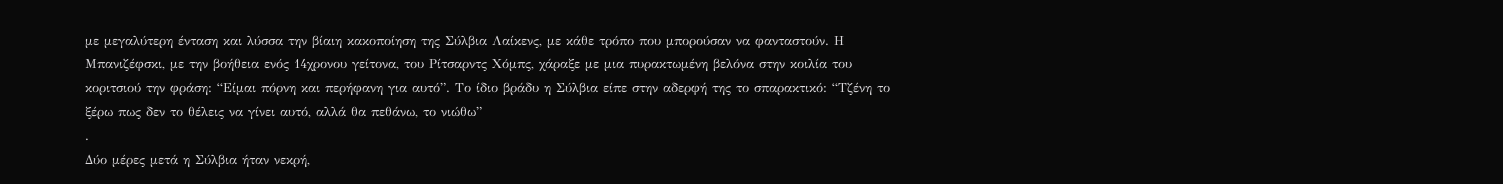με μεγαλύτερη ένταση και λύσσα την βίαιη κακοποίηση της Σύλβια Λαίκενς, με κάθε τρόπο που μπορούσαν να φανταστούν. Η Μπανιζέφσκι, με την βοήθεια ενός 14χρονου γείτονα, του Ρίτσαρντς Χόμπς, χάραξε με μια πυρακτωμένη βελόνα στην κοιλία του κοριτσιού την φράση: “Είμαι πόρνη και περήφανη για αυτό”. Το ίδιο βράδυ η Σύλβια είπε στην αδερφή της το σπαρακτικό: “Τζένη το ξέρω πως δεν το θέλεις να γίνει αυτό, αλλά θα πεθάνω, το νιώθω”
.
Δύο μέρες μετά η Σύλβια ήταν νεκρή,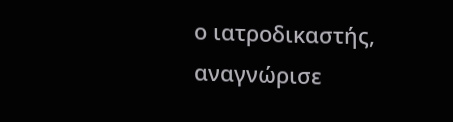ο ιατροδικαστής, αναγνώρισε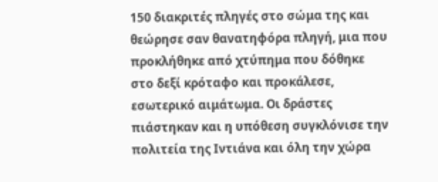150 διακριτές πληγές στο σώμα της και θεώρησε σαν θανατηφόρα πληγή, μια που προκλήθηκε από χτύπημα που δόθηκε στο δεξί κρόταφο και προκάλεσε, εσωτερικό αιμάτωμα. Οι δράστες πιάστηκαν και η υπόθεση συγκλόνισε την πολιτεία της Ιντιάνα και όλη την χώρα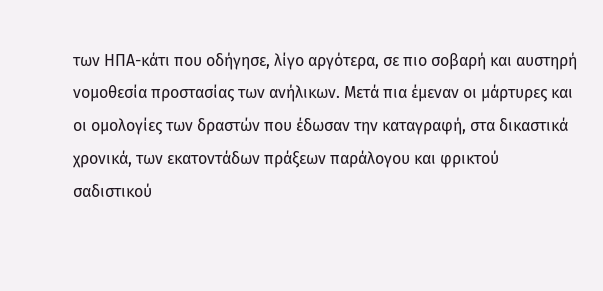των ΗΠΑ-κάτι που οδήγησε, λίγο αργότερα, σε πιο σοβαρή και αυστηρή νομοθεσία προστασίας των ανήλικων. Μετά πια έμεναν οι μάρτυρες και οι ομολογίες των δραστών που έδωσαν την καταγραφή, στα δικαστικά χρονικά, των εκατοντάδων πράξεων παράλογου και φρικτού σαδιστικού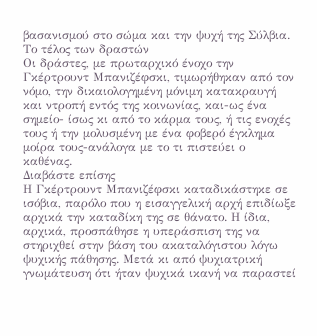βασανισμού στο σώμα και την ψυχή της Σύλβια.
Το τέλος των δραστών
Οι δράστες, με πρωταρχικό ένοχο την Γκέρτρουντ Μπανιζέφσκι, τιμωρήθηκαν από τον νόμο, την δικαιολογημένη μόνιμη κατακραυγή και ντροπή εντός της κοινωνίας, και-ως ένα σημείο- ίσως κι από το κάρμα τους, ή τις ενοχές τους ή την μολυσμένη με ένα φοβερό έγκλημα μοίρα τους-ανάλογα με το τι πιστεύει ο καθένας.
Διαβάστε επίσης
Η Γκέρτρουντ Μπανιζέφσκι καταδικάστηκε σε ισόβια, παρόλο που η εισαγγελική αρχή επιδίωξε αρχικά την καταδίκη της σε θάνατο. Η ίδια, αρχικά, προσπάθησε η υπεράσπιση της να στηριχθεί στην βάση του ακαταλόγιστου λόγω ψυχικής πάθησης. Μετά κι από ψυχιατρική γνωμάτευση ότι ήταν ψυχικά ικανή να παραστεί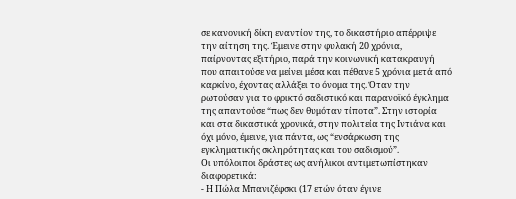σε κανονική δίκη εναντίον της, το δικαστήριο απέρριψε την αίτηση της. Έμεινε στην φυλακή 20 χρόνια, παίρνοντας εξιτήριο, παρά την κοινωνική κατακραυγή που απαιτούσε να μείνει μέσα και πέθανε 5 χρόνια μετά από καρκίνο, έχοντας αλλάξει το όνομα της. Όταν την ρωτούσαν για το φρικτό σαδιστικό και παρανοϊκό έγκλημα της απαντούσε “πως δεν θυμόταν τίποτα”. Στην ιστορία και στα δικαστικά χρονικά, στην πολιτεία της Ιντιάνα και όχι μόνο, έμεινε, για πάντα, ως “ενσάρκωση της εγκληματικής σκληρότητας και του σαδισμού”.
Οι υπόλοιποι δράστες ως ανήλικοι αντιμετωπίστηκαν διαφορετικά:
- Η Πώλα Μπανιζέφσκι (17 ετών όταν έγινε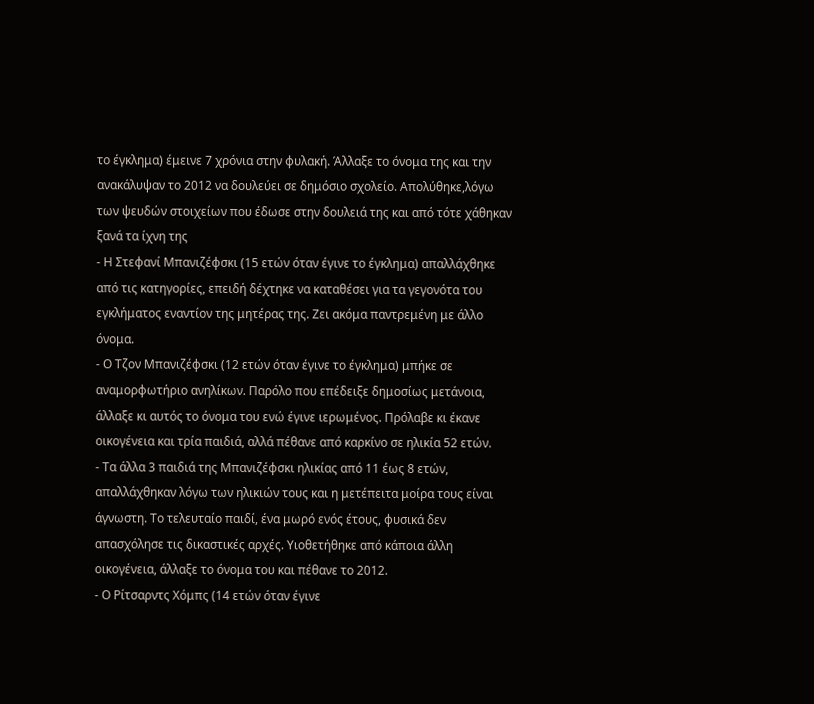το έγκλημα) έμεινε 7 χρόνια στην φυλακή. Άλλαξε το όνομα της και την ανακάλυψαν το 2012 να δουλεύει σε δημόσιο σχολείο. Απολύθηκε,λόγω των ψευδών στοιχείων που έδωσε στην δουλειά της και από τότε χάθηκαν ξανά τα ίχνη της
- Η Στεφανί Μπανιζέφσκι (15 ετών όταν έγινε το έγκλημα) απαλλάχθηκε από τις κατηγορίες, επειδή δέχτηκε να καταθέσει για τα γεγονότα του εγκλήματος εναντίον της μητέρας της. Ζει ακόμα παντρεμένη με άλλο όνομα.
- Ο Τζον Μπανιζέφσκι (12 ετών όταν έγινε το έγκλημα) μπήκε σε αναμορφωτήριο ανηλίκων. Παρόλο που επέδειξε δημοσίως μετάνοια, άλλαξε κι αυτός το όνομα του ενώ έγινε ιερωμένος. Πρόλαβε κι έκανε οικογένεια και τρία παιδιά, αλλά πέθανε από καρκίνο σε ηλικία 52 ετών.
- Τα άλλα 3 παιδιά της Μπανιζέφσκι ηλικίας από 11 έως 8 ετών, απαλλάχθηκαν λόγω των ηλικιών τους και η μετέπειτα μοίρα τους είναι άγνωστη. Το τελευταίο παιδί, ένα μωρό ενός έτους, φυσικά δεν απασχόλησε τις δικαστικές αρχές. Υιοθετήθηκε από κάποια άλλη οικογένεια, άλλαξε το όνομα του και πέθανε το 2012.
- Ο Ρίτσαρντς Χόμπς (14 ετών όταν έγινε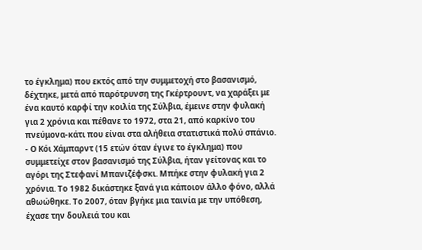το έγκλημα) που εκτός από την συμμετοχή στο βασανισμό, δέχτηκε, μετά από παρότρυνση της Γκέρτρουντ, να χαράξει με ένα καυτό καρφί την κοιλία της Σύλβια, έμεινε στην φυλακή για 2 χρόνια και πέθανε το 1972, στα 21, από καρκίνο του πνεύμονα-κάτι που είναι στα αλήθεια στατιστικά πολύ σπάνιο.
- Ο Κόι Χάμπαρντ (15 ετών όταν έγινε το έγκλημα) που συμμετείχε στον βασανισμό της Σύλβια, ήταν γείτονας και το αγόρι της Στεφανί Μπανιζέφσκι. Μπήκε στην φυλακή για 2 χρόνια. Το 1982 δικάστηκε ξανά για κάποιον άλλο φόνο, αλλά αθωώθηκε. Το 2007, όταν βγήκε μια ταινία με την υπόθεση, έχασε την δουλειά του και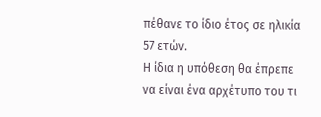πέθανε το ίδιο έτος σε ηλικία 57 ετών.
Η ίδια η υπόθεση θα έπρεπε να είναι ένα αρχέτυπο του τι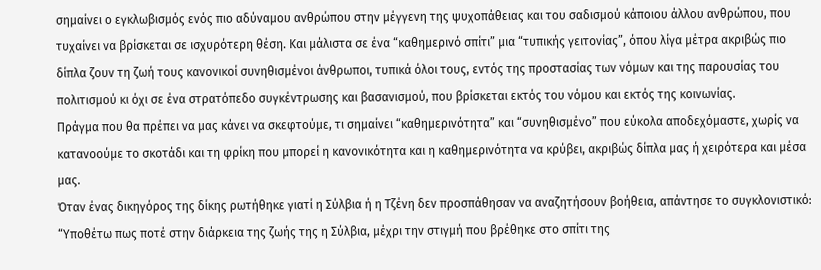σημαίνει ο εγκλωβισμός ενός πιο αδύναμου ανθρώπου στην μέγγενη της ψυχοπάθειας και του σαδισμού κάποιου άλλου ανθρώπου, που τυχαίνει να βρίσκεται σε ισχυρότερη θέση. Και μάλιστα σε ένα “καθημερινό σπίτι” μια “τυπικής γειτονίας”, όπου λίγα μέτρα ακριβώς πιο δίπλα ζουν τη ζωή τους κανονικοί συνηθισμένοι άνθρωποι, τυπικά όλοι τους, εντός της προστασίας των νόμων και της παρουσίας του πολιτισμού κι όχι σε ένα στρατόπεδο συγκέντρωσης και βασανισμού, που βρίσκεται εκτός του νόμου και εκτός της κοινωνίας.
Πράγμα που θα πρέπει να μας κάνει να σκεφτούμε, τι σημαίνει “καθημερινότητα” και “συνηθισμένο” που εύκολα αποδεχόμαστε, χωρίς να κατανοούμε το σκοτάδι και τη φρίκη που μπορεί η κανονικότητα και η καθημερινότητα να κρύβει, ακριβώς δίπλα μας ή χειρότερα και μέσα μας.
Όταν ένας δικηγόρος της δίκης ρωτήθηκε γιατί η Σύλβια ή η Τζένη δεν προσπάθησαν να αναζητήσουν βοήθεια, απάντησε το συγκλονιστικό: “Υποθέτω πως ποτέ στην διάρκεια της ζωής της η Σύλβια, μέχρι την στιγμή που βρέθηκε στο σπίτι της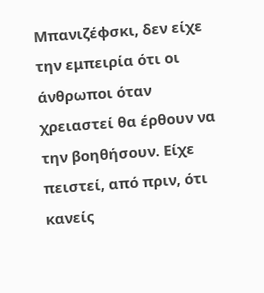Μπανιζέφσκι, δεν είχε την εμπειρία ότι οι άνθρωποι όταν χρειαστεί θα έρθουν να την βοηθήσουν. Είχε πειστεί, από πριν, ότι κανείς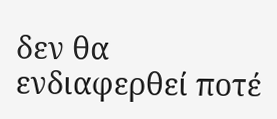δεν θα ενδιαφερθεί ποτέ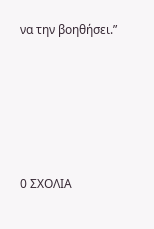να την βοηθήσει.”






0 ΣΧΟΛΙΑ